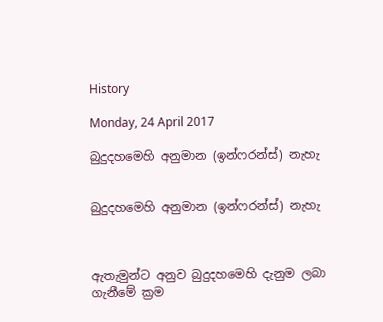History

Monday, 24 April 2017

බුදුදහමෙහි අනුමාන (ඉන්ෆරන්ස්) නැහැ


බුදුදහමෙහි අනුමාන (ඉන්ෆරන්ස්) නැහැ



ඇතැමුන්ට අනුව බුදුදහමෙහි දැනුම ලබා ගැනීමේ ක්‍රම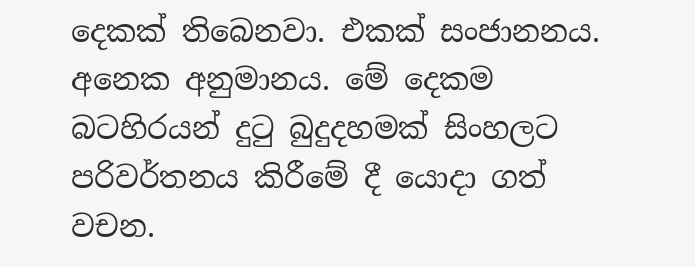දෙකක් තිබෙනවා. එකක් සංජානනය. අනෙක අනුමානය. මේ දෙකම බටහිරයන් දුටු බුදුදහමක් සිංහලට පරිවර්තනය කිරීමේ දී යොදා ගත්  වචන.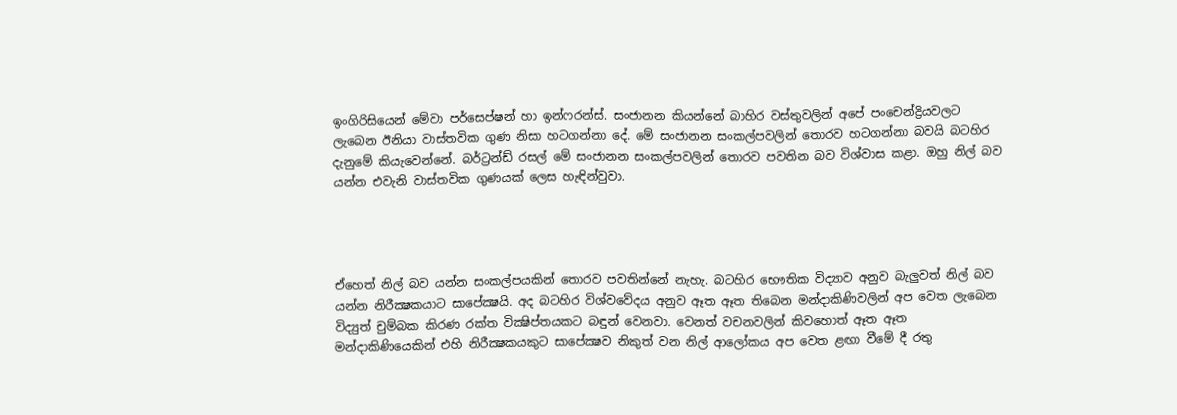ඉංගිරිසියෙන් මේවා පර්සෙප්ෂන් හා ඉන්ෆරන්ස්. සංජානන කියන්නේ බාහිර වස්තුවලින් අපේ පංචෙන්ද්‍රියවලට ලැබෙන ඊනියා වාස්තවික ගුණ නිසා හටගන්නා දේ. මේ සංජානන සංකල්පවලින් තොරව හටගන්නා බවයි බටහිර දැනුමේ කියැවෙන්නේ. බර්ට්‍රන්ඩ් රසල් මේ සංජානන සංකල්පවලින් තොරව පවතින බව විශ්වාස කළා. ඔහු නිල් බව යන්න එවැනි වාස්තවික ගුණයක් ලෙස හැඳින්වුවා.




ඒහෙත් නිල් බව යන්න සංකල්පයකින් තොරව පවතින්නේ නැහැ. බටහිර භෞතික විද්‍යාව අනුව බැලුවත් නිල් බව යන්න නිරීක්‍ෂකයාට සාපේක්‍ෂයි. අද බටහිර විශ්වවේදය අනුව ඈත ඈත තිබෙන මන්දාකිණිවලින් අප වෙත ලැබෙන විද්‍යුත් චුම්බක කිරණ රක්ත වික්‍ෂිප්තයකට බඳුන් වෙනවා. වෙනත් වචනවලින් කිවහොත් ඈත ඈත මන්දාකිණියෙකින් එහි නිරීක්‍ෂකයකුට සාපේක්‍ෂව නිකුත් වන නිල් ආලෝකය අප වෙත ළඟා වීමේ දී රතු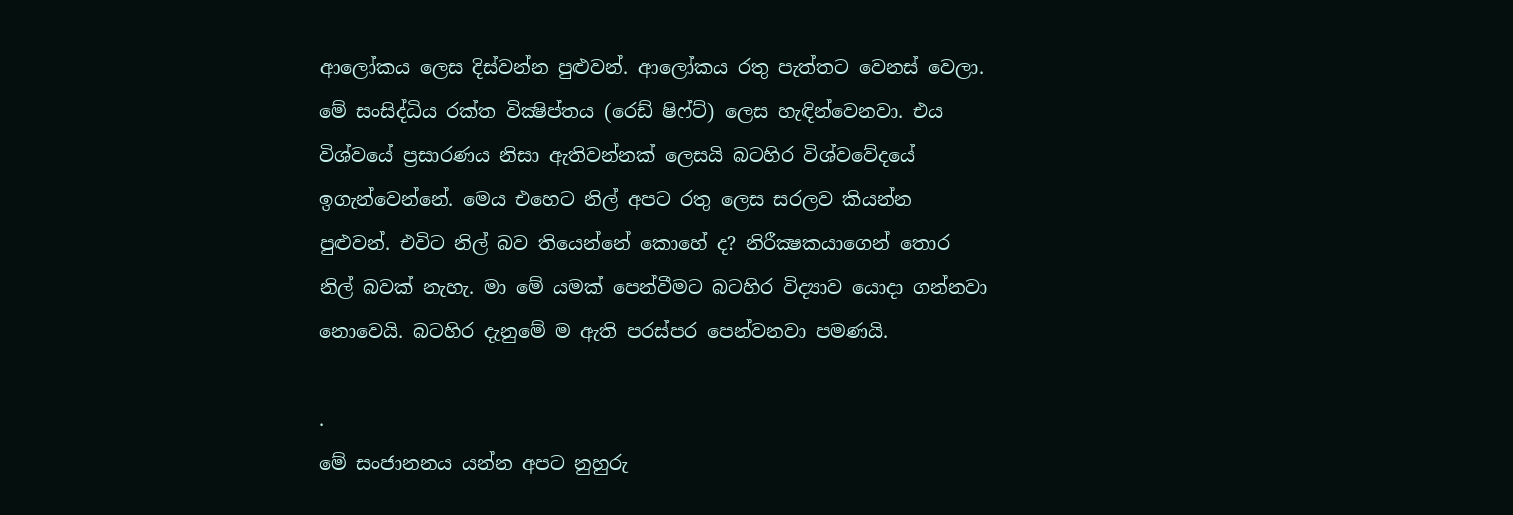ආලෝකය ලෙස දිස්වන්න පුළුවන්. ආලෝකය රතු පැත්තට වෙනස් වෙලා. මේ සංසිද්ධිය රක්ත වික්‍ෂිප්තය (රෙඩ් ෂිෆ්ට්) ලෙස හැඳින්වෙනවා. එය විශ්වයේ ප්‍රසාරණය නිසා ඇතිවන්නක් ලෙසයි බටහිර විශ්වවේදයේ ඉගැන්වෙන්නේ. මෙය එහෙට නිල් අපට රතු ලෙස සරලව කියන්න පුළුවන්. එවිට නිල් බව තියෙන්නේ කොහේ ද? නිරීක්‍ෂකයාගෙන් තොර නිල් බවක් නැහැ. මා මේ යමක් පෙන්වීමට බටහිර විද්‍යාව යොදා ගන්නවා නොවෙයි. බටහිර දැනුමේ ම ඇති පරස්පර පෙන්වනවා පමණයි.

.
මේ සංජානනය යන්න අපට නුහුරු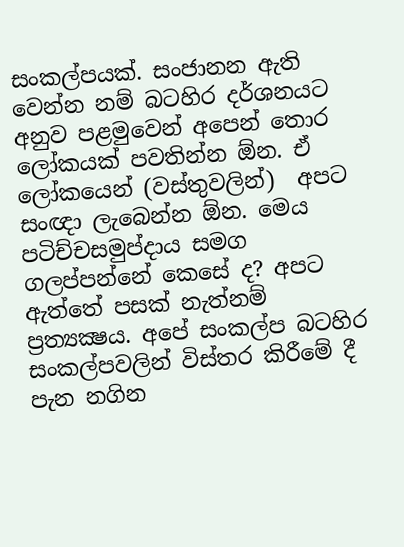සංකල්පයක්. සංජානන ඇති වෙන්න නම් බටහිර දර්ශනයට අනුව පළමුවෙන් අපෙන් තොර ලෝකයක් පවතින්න ඕන. ඒ ලෝකයෙන් (වස්තුවලින්)  අපට සංඥා ලැබෙන්න ඕන. මෙය පටිච්චසමුප්දාය සමග ගලප්පන්නේ කෙසේ ද? අපට ඇත්තේ පසක් නැත්නම් ප්‍රත්‍යක්‍ෂය. අපේ සංකල්ප බටහිර සංකල්පවලින් විස්තර කිරීමේ දී පැන නගින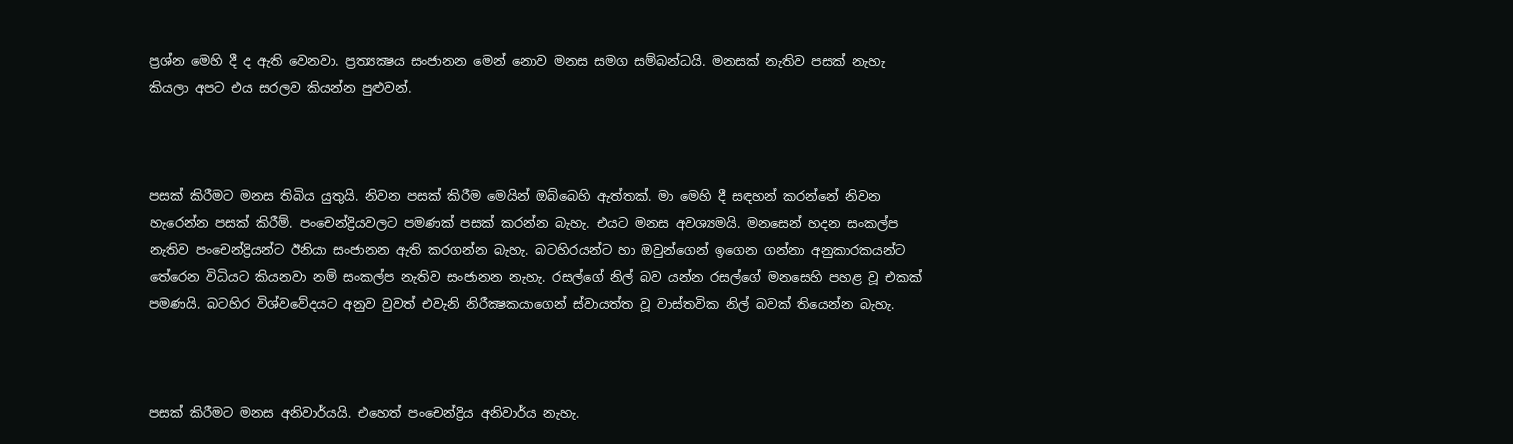ප්‍රශ්න මෙහි දී ද ඇති වෙනවා. ප්‍රත්‍යක්‍ෂය සංජානන මෙන් නොව මනස සමග සම්බන්ධයි. මනසක් නැතිව පසක් නැහැ කියලා අපට එය සරලව කියන්න පුළුවන්.



පසක් කිරීමට මනස තිබිය යුතුයි. නිවන පසක් කිරීම මෙයින් ඔබ්බෙහි ඇත්තක්. මා මෙහි දී සඳහන් කරන්නේ නිවන හැරෙන්න පසක් කිරීම්. පංචෙන්ද්‍රියවලට පමණක් පසක් කරන්න බැහැ. එයට මනස අවශ්‍යමයි. මනසෙන් හදන සංකල්ප නැතිව පංචෙන්ද්‍රියන්ට ඊනියා සංජානන ඇති කරගන්න බැහැ. බටහිරයන්ට හා ඔවුන්ගෙන් ඉගෙන ගන්නා අනුකාරකයන්ට තේරෙන විධියට කියනවා නම් සංකල්ප නැතිව සංජානන නැහැ. රසල්ගේ නිල් බව යන්න රසල්ගේ මනසෙහි පහළ වූ එකක් පමණයි. බටහිර විශ්වවේදයට අනුව වුවත් එවැනි නිරීක්‍ෂකයාගෙන් ස්වායත්ත වූ වාස්තවික නිල් බවක් තියෙන්න බැහැ.



පසක් කිරීමට මනස අනිවාර්යයි. එහෙත් පංචෙන්ද්‍රිය අනිවාර්ය නැහැ.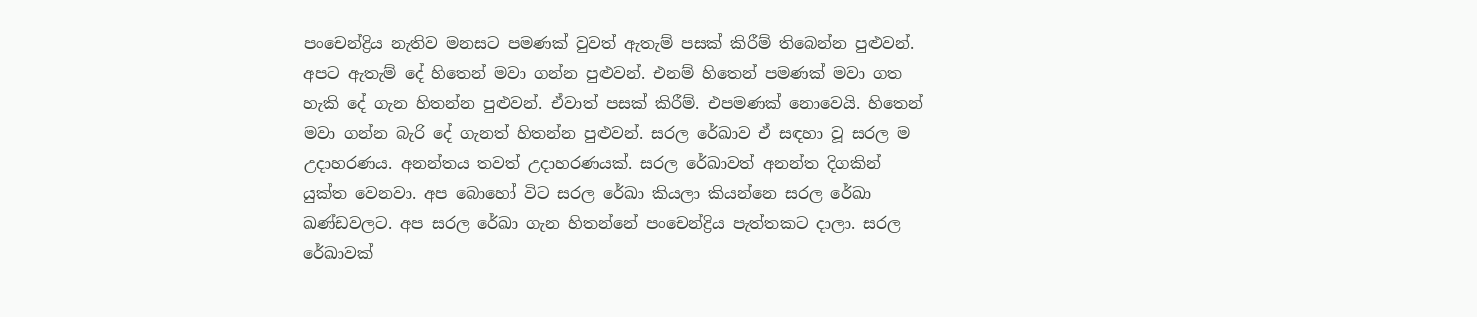පංචෙන්ද්‍රිය නැතිව මනසට පමණක් වුවත් ඇතැම් පසක් කිරීම් තිබෙන්න පුළුවන්. අපට ඇතැම් දේ හිතෙන් මවා ගන්න පුළුවන්. එනම් හිතෙන් පමණක් මවා ගත හැකි දේ ගැන හිතන්න පුළුවන්. ඒවාත් පසක් කිරීම්. එපමණක් නොවෙයි. හිතෙන් මවා ගන්න බැරි දේ ගැනත් හිතන්න පුළුවන්. සරල රේඛාව ඒ සඳහා වූ සරල ම උදාහරණය. අනන්තය තවත් උදාහරණයක්. සරල රේඛාවත් අනන්ත දිගකින් යුක්ත වෙනවා. අප බොහෝ විට සරල රේඛා කියලා කියන්නෙ සරල රේඛා ඛණ්ඩවලට. අප සරල රේඛා ගැන හිතන්නේ පංචෙන්ද්‍රිය පැත්තකට දාලා. සරල රේඛාවක්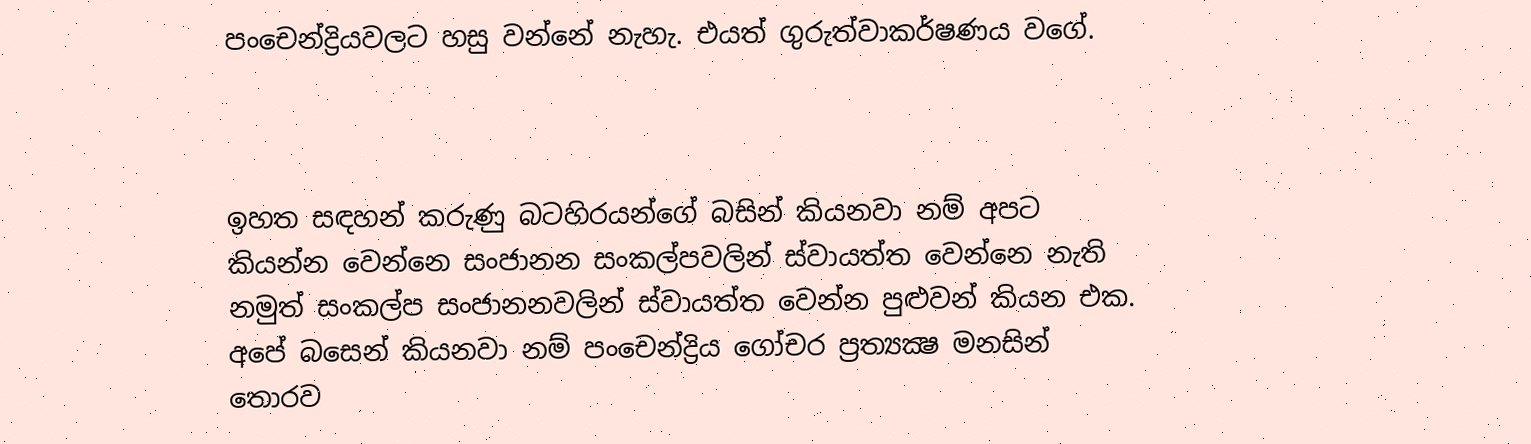පංචෙන්ද්‍රියවලට හසු වන්නේ නැහැ. එයත් ගුරුත්වාකර්ෂණය වගේ.



ඉහත සඳහන් කරුණු බටහිරයන්ගේ බසින් කියනවා නම් අපට කියන්න වෙන්නෙ සංජානන සංකල්පවලින් ස්වායත්ත වෙන්නෙ නැති නමුත් සංකල්ප සංජානනවලින් ස්වායත්ත වෙන්න පුළුවන් කියන එක. අපේ බසෙන් කියනවා නම් පංචෙන්ද්‍රිය ගෝචර ප්‍රත්‍යක්‍ෂ මනසින් තොරව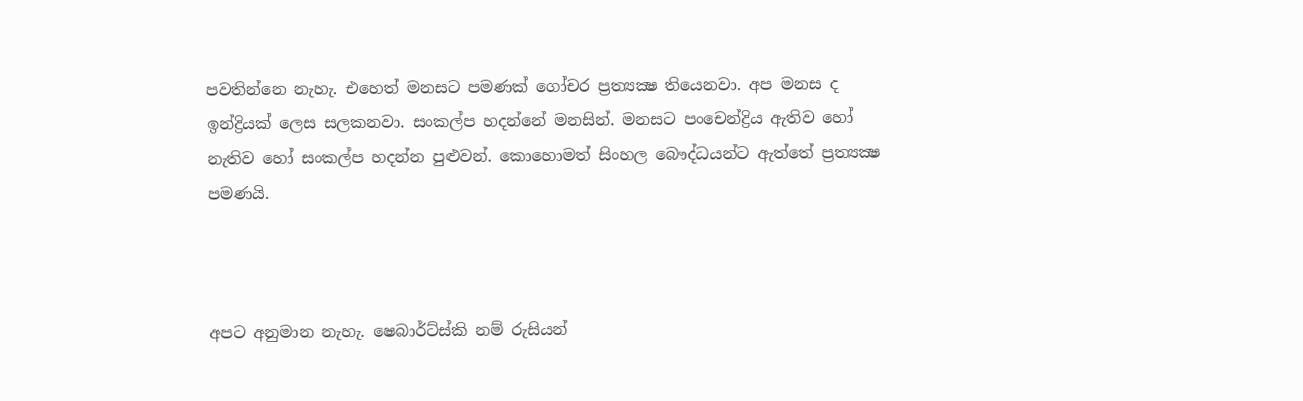පවතින්නෙ නැහැ. එහෙත් මනසට පමණක් ගෝචර ප්‍රත්‍යක්‍ෂ තියෙනවා. අප මනස ද ඉන්ද්‍රියක් ලෙස සලකනවා. සංකල්ප හදන්නේ මනසින්. මනසට පංචෙන්ද්‍රිය ඇතිව හෝ නැතිව හෝ සංකල්ප හදන්න පුළුවන්. කොහොමත් සිංහල බෞද්ධයන්ට ඇත්තේ ප්‍රත්‍යක්‍ෂ පමණයි.



අපට අනුමාන නැහැ. ෂෙබාර්ට්ස්කි නම් රුසියන්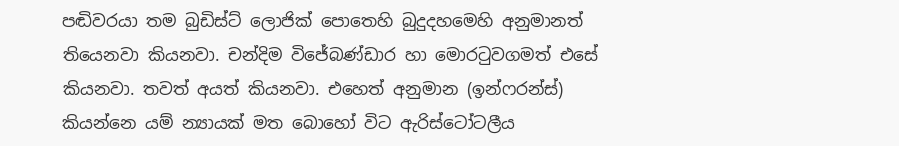පඬිවරයා තම බුඩිස්ට් ලොජික් පොතෙහි බුදුදහමෙහි අනුමානත් තියෙනවා කියනවා. චන්දිම විජේබණ්ඩාර හා මොරටුවගමත් එසේ කියනවා. තවත් අයත් කියනවා. එහෙත් අනුමාන (ඉන්ෆරන්ස්) කියන්නෙ යම් න්‍යායක් මත බොහෝ විට ඇරිස්ටෝටලීය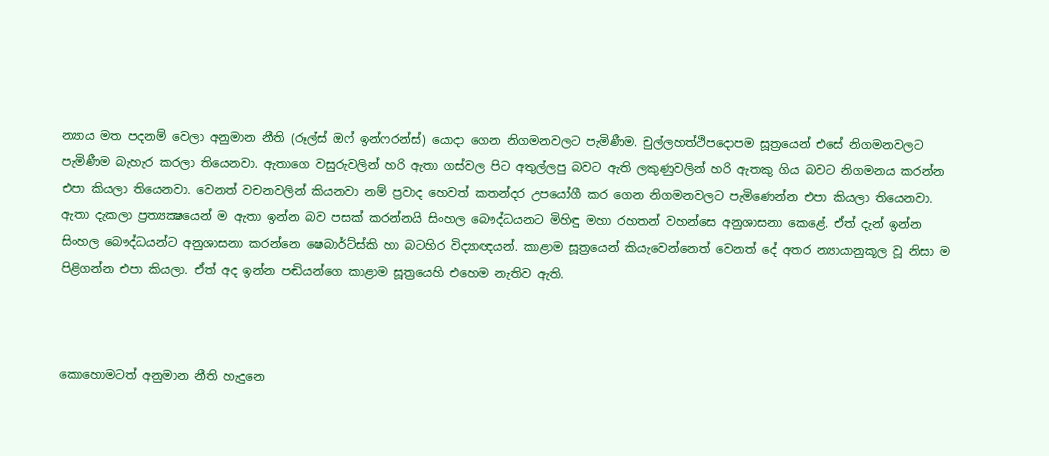න්‍යාය මත පදනම් වෙලා අනුමාන නීති (රූල්ස් ඔෆ් ඉන්ෆරන්ස්) යොදා ගෙන නිගමනවලට පැමිණීම. චුල්ලහත්ථිපදොපම සූත්‍රයෙන් එසේ නිගමනවලට පැමිණීම බැහැර කරලා තියෙනවා. ඇතාගෙ වසුරුවලින් හරි ඇතා ගස්වල පිට අතුල්ලපු බවට ඇති ලකුණුවලින් හරි ඇතකු ගිය බවට නිගමනය කරන්න එපා කියලා තියෙනවා. වෙනත් වචනවලින් කියනවා නම් ප්‍රවාද හෙවත් කතන්දර උපයෝගී කර ගෙන නිගමනවලට පැමිණෙන්න එපා කියලා තියෙනවා. ඇතා දැකලා ප්‍රත්‍යක්‍ෂයෙන් ම ඇතා ඉන්න බව පසක් කරන්නයි සිංහල බෞද්ධයනට මිහිඳු මහා රහතන් වහන්සෙ අනුශාසනා කෙළේ. ඒත් දැන් ඉන්න සිංහල බෞද්ධයන්ට අනුශාසනා කරන්නෙ ෂෙබාර්ට්ස්කි හා බටහිර විද්‍යාඥයන්. කාළාම සූත්‍රයෙන් කියැවෙන්නෙත් වෙනත් දේ අතර න්‍යායානුකූල වූ නිසා ම පිළිගන්න එපා කියලා. ඒත් අද ඉන්න පඬියන්ගෙ කාළාම සූත්‍රයෙහි එහෙම නැතිව ඇති.



කොහොමටත් අනුමාන නීති හැදුනෙ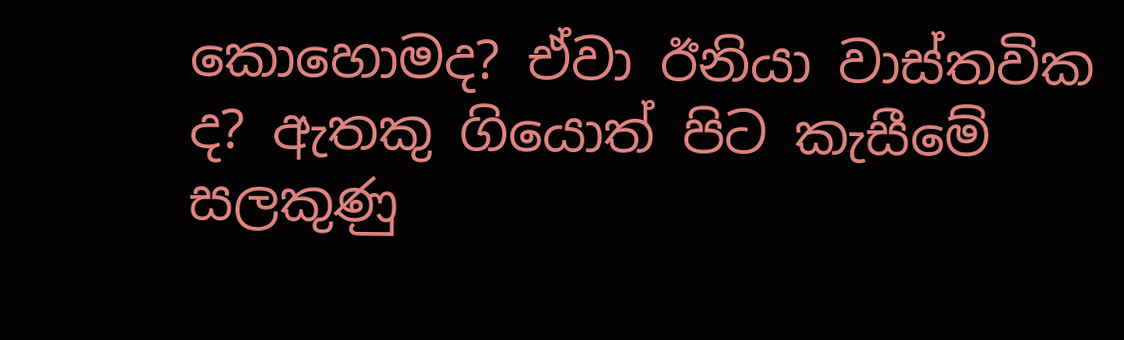කොහොමද? ඒවා ඊනියා වාස්තවික ද? ඇතකු ගියොත් පිට කැසීමේ සලකුණු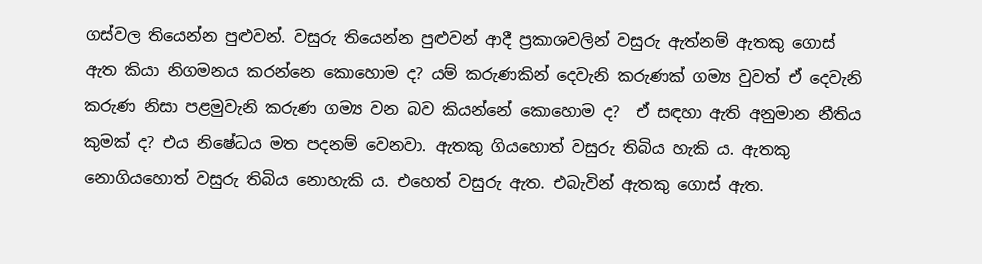ගස්වල තියෙන්න පුළුවන්. වසුරු තියෙන්න පුළුවන් ආදී ප්‍රකාශවලින් වසුරු ඇත්නම් ඇතකු ගොස් ඇත කියා නිගමනය කරන්නෙ කොහොම ද? යම් කරුණකින් දෙවැනි කරුණක් ගම්‍ය වුවත් ඒ දෙවැනි කරුණ නිසා පළමුවැනි කරුණ ගම්‍ය වන බව කියන්නේ කොහොම ද?  ඒ සඳහා ඇති අනුමාන නීතිය කුමක් ද? එය නිෂේධය මත පදනම් වෙනවා. ඇතකු ගියහොත් වසුරු තිබිය හැකි ය. ඇතකු නොගියහොත් වසුරු තිබිය නොහැකි ය. එහෙත් වසුරු ඇත. එබැවින් ඇතකු ගොස් ඇත.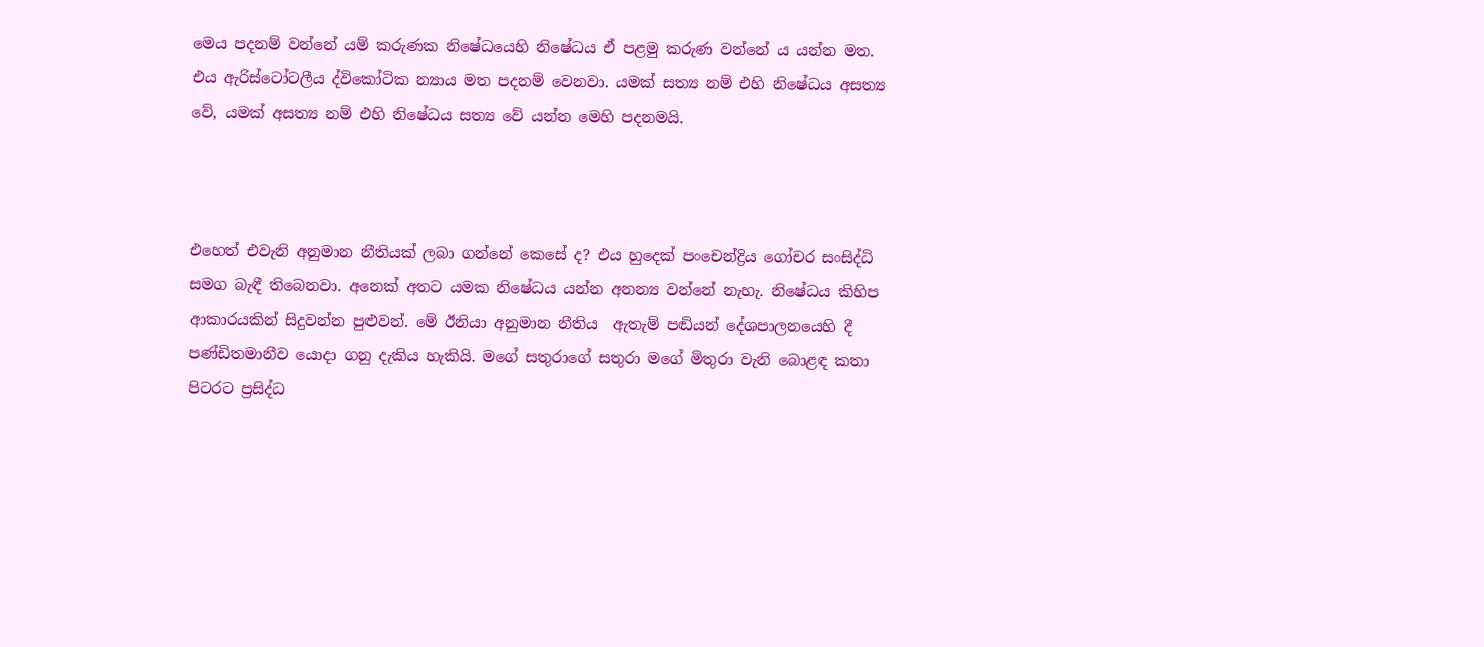මෙය පදනම් වන්නේ යම් කරුණක නිෂේධයෙහි නිෂේධය ඒ පළමු කරුණ වන්නේ ය යන්න මත. එය ඇරිස්ටෝටලීය ද්විකෝටික න්‍යාය මත පදනම් වෙනවා. යමක් සත්‍ය නම් එහි නිෂේධය අසත්‍ය වේ, යමක් අසත්‍ය නම් එහි නිෂේධය සත්‍ය වේ යන්න මෙහි පදනමයි.



එහෙත් එවැනි අනුමාන නීතියක් ලබා ගන්නේ කෙසේ ද? එය හුදෙක් පංචෙන්ද්‍රිය ගෝචර සංසිද්ධි සමග බැඳී තිබෙනවා. අනෙක් අතට යමක නිෂේධය යන්න අනන්‍ය වන්නේ නැහැ. නිෂේධය කිහිප ආකාරයකින් සිදුවන්න පුළුවන්. මේ ඊනියා අනුමාන නීතිය  ඇතැම් පඬියන් දේශපාලනයෙහි දී පණ්ඩිතමානීව යොදා ගනු දැකිය හැකියි. මගේ සතුරාගේ සතුරා මගේ මිතුරා වැනි බොළඳ කතා පිටරට ප්‍රසිද්ධ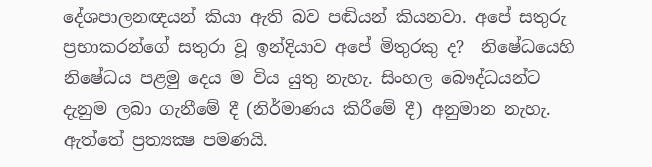දේශපාලනඥයන් කියා ඇති බව පඬියන් කියනවා. අපේ සතුරු ප්‍රභාකරන්ගේ සතුරා වූ ඉන්දියාව අපේ මිතුරකු ද?  නිෂේධයෙහි නිෂේධය පළමු දෙය ම විය යුතු නැහැ. සිංහල බෞද්ධයන්ට දැනුම ලබා ගැනීමේ දී (නිර්මාණය කිරීමේ දී) අනුමාන නැහැ. ඇත්තේ ප්‍රත්‍යක්‍ෂ පමණයි.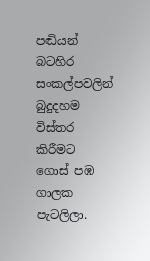පඬියන් බටහිර සංකල්පවලින් බුදුදහම විස්තර කිරීමට ගොස් පඹ ගාලක පැටලිලා.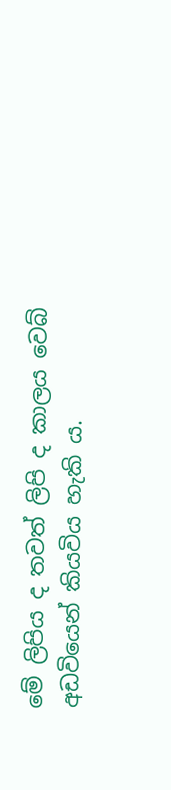මේ ලිපිය ද තවත් ලිපි ද කාලය වෙබ් අඩවියෙන් කියවිය හැකි ය.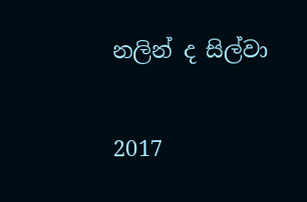නලින් ද සිල්වා

2017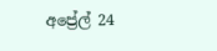අප්‍රේල් 24